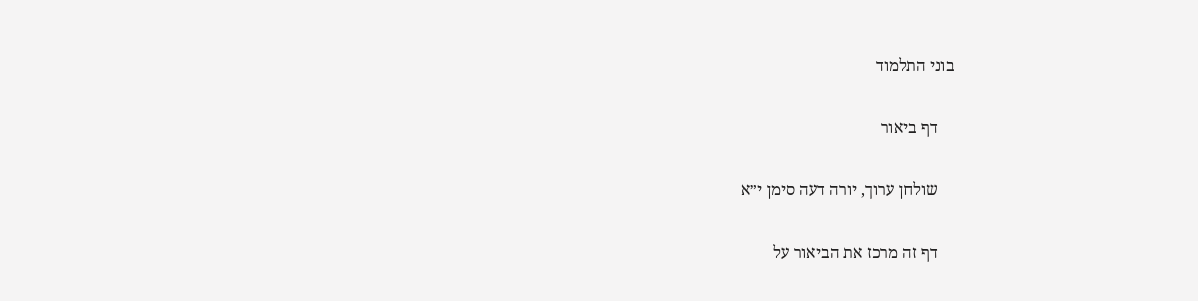בוני התלמוד

    דף ביאור

    שולחן ערוך, יורה דעה סימן י״א

    דף זה מרכז את הביאור על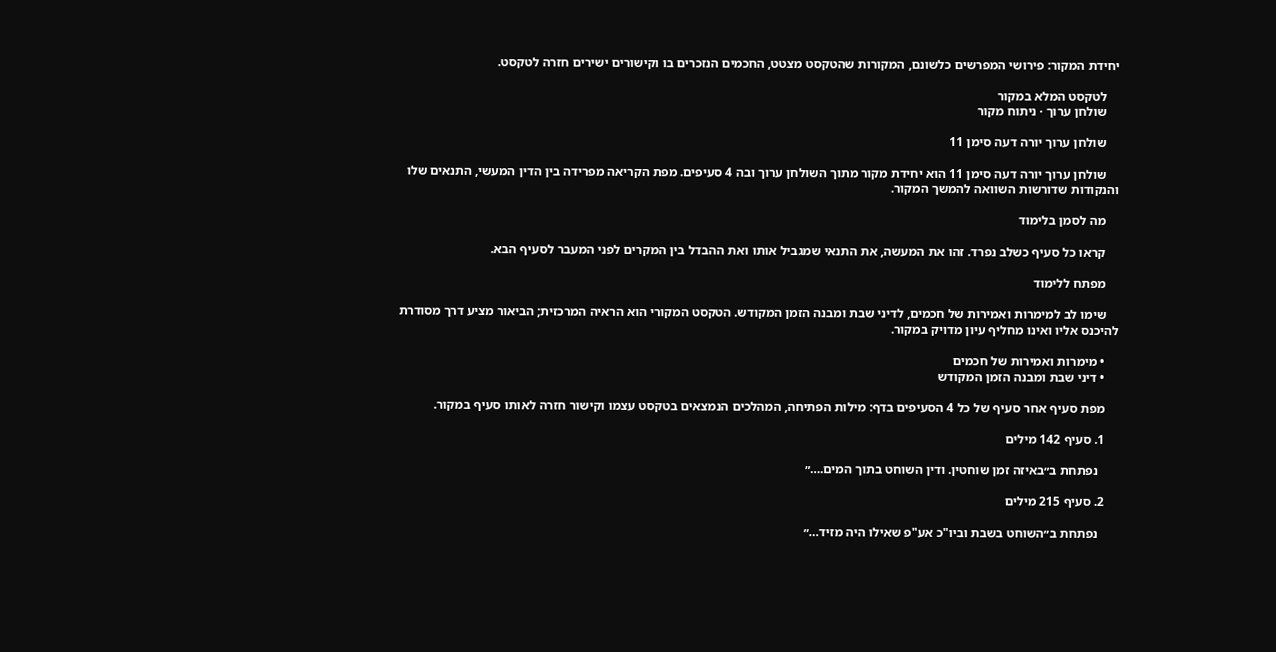יחידת המקור: פירושי המפרשים כלשונם, המקורות שהטקסט מצטט, החכמים הנזכרים בו וקישורים ישירים חזרה לטקסט.

    לטקסט המלא במקור
    שולחן ערוך · ניתוח מקור

    שולחן ערוך יורה דעה סימן 11

    שולחן ערוך יורה דעה סימן 11 הוא יחידת מקור מתוך השולחן ערוך ובה 4 סעיפים. מפת הקריאה מפרידה בין הדין המעשי, התנאים שלו והנקודות שדורשות השוואה להמשך המקור.

    מה לסמן בלימוד

    קראו כל סעיף כשלב נפרד. זהו את המעשה, את התנאי שמגביל אותו ואת ההבדל בין המקרים לפני המעבר לסעיף הבא.

    מפתח ללימוד

    שימו לב למימרות ואמירות של חכמים, לדיני שבת ומבנה הזמן המקודש. הטקסט המקורי הוא הראיה המרכזית; הביאור מציע דרך מסודרת להיכנס אליו ואינו מחליף עיון מדויק במקור.

    • מימרות ואמירות של חכמים
    • דיני שבת ומבנה הזמן המקודש

    מפת סעיף אחר סעיף של כל 4 הסעיפים בדף: מילות הפתיחה, המהלכים הנמצאים בטקסט עצמו וקישור חזרה לאותו סעיף במקור.

    1. סעיף 142 מילים

      נפתחת ב״באיזה זמן שוחטין. ודין השוחט בתוך המים.…״

    2. סעיף 215 מילים

      נפתחת ב״השוחט בשבת וביו"כ אע"פ שאילו היה מזיד…״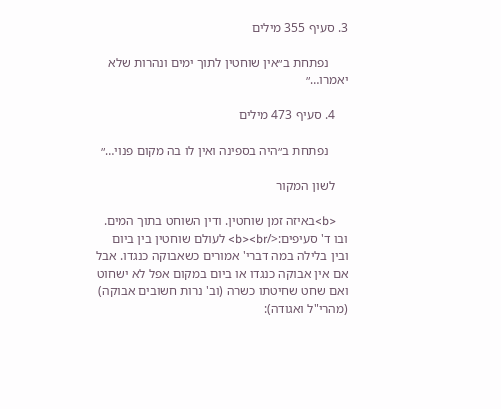3. סעיף 355 מילים

      נפתחת ב״אין שוחטין לתוך ימים ונהרות שלא יאמרו…״

    4. סעיף 473 מילים

      נפתחת ב״היה בספינה ואין לו בה מקום פנוי…״

    לשון המקור

    <b>באיזה זמן שוחטין. ודין השוחט בתוך המים. ובו ד' סעיפים:</b><br> לעולם שוחטין בין ביום ובין בלילה במה דברי' אמורים כשאבוקה כנגדו. אבל אם אין אבוקה כנגדו או ביום במקום אפל לא ישחוט ואם שחט שחיטתו כשרה (וב' נרות חשובים אבוקה) (מהרי"ל ואגודה):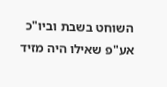השוחט בשבת וביו"כ אע"פ שאילו היה מזיד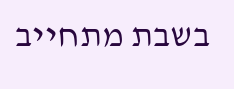בשבת מתחייב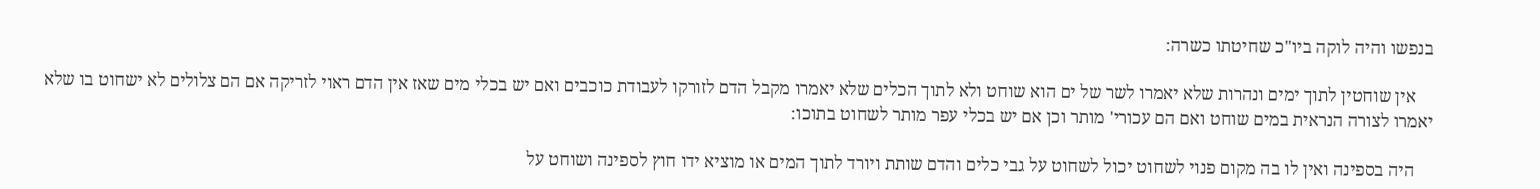בנפשו והיה לוקה ביו"כ שחיטתו כשרה:

    אין שוחטין לתוך ימים ונהרות שלא יאמרו לשר של ים הוא שוחט ולא לתוך הכלים שלא יאמרו מקבל הדם לזורקו לעבודת כוכבים ואם יש בכלי מים שאז אין הדם ראוי לזריקה אם הם צלולים לא ישחוט בו שלא יאמרו לצורה הנראית במים שוחט ואם הם עכורי' מותר וכן אם יש בכלי עפר מותר לשחוט בתוכו:

    היה בספינה ואין לו בה מקום פנוי לשחוט יכול לשחוט על גבי כלים והדם שותת ויורד לתוך המים או מוציא ידו חוץ לספינה ושוחט על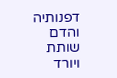דפנותיה והדם שותת ויורד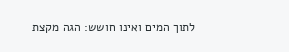לתוך המים ואינו חושש: הגה מקצת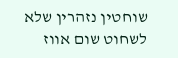שוחטין נזהרין שלא לשחוט שום אווז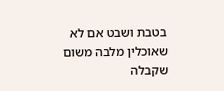בטבת ושבט אם לא שאוכלין מלבה משום שקבלה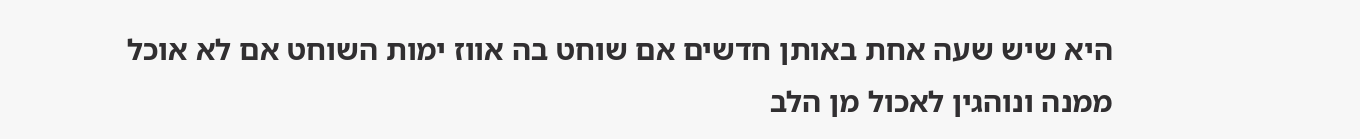היא שיש שעה אחת באותן חדשים אם שוחט בה אווז ימות השוחט אם לא אוכל ממנה ונוהגין לאכול מן הלב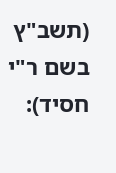(תשב"ץ בשם ר"י חסיד):